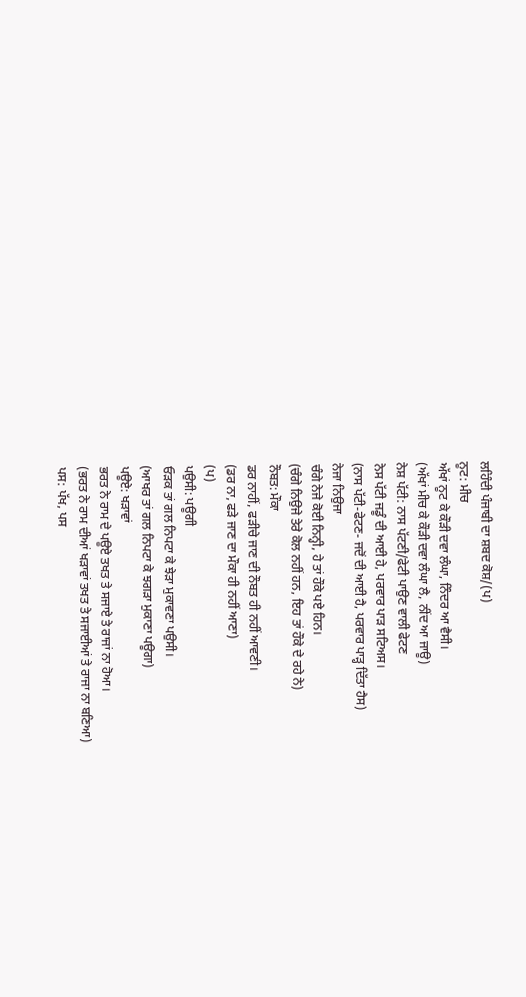ਲਹਿੰਦੀ ਪੰਜਾਬੀ ਦਾ ਸ਼ਬਦ ਕੋਸ਼/(ਪ)
ਨੂਟ: ਮੀਚ
ਅੱਖਾਂ ਨੂਟ ਕੇ ਕੌੜੀ ਦਵਾ ਲੰਘਾ, ਨਿੰਦਰ ਆ ਵੈਸੀ।
(ਅੱਖਾਂ ਮੀਚ ਕੇ ਕੌੜੀ ਦਵਾ ਲੰਘਾ ਲੈ, ਨੀਂਦ ਆ ਜਾਊ)
ਨੇਸ਼ ਪੱਟੀ: ਨਾਸ ਪੱਟਣੀ/ਫੇਟੀ ਪਾਉਣ ਵਾਲੀ ਫੇਟਣ
ਨੇਸ ਪੱਟੀ ਜਡੂੰ ਦੀ ਆਈ ਹੇ, ਪਰਵਾਰ ਪਾੜ ਸਟਿਅਸ।
(ਨਾਸ ਪੱਟੀ-ਫੇਟਣ- ਜਦੋਂ ਦੀ ਆਈ ਹੈ, ਪਰਵਾਰ ਪਾੜ੍ਹ ਦਿੱਤਾ ਹੈਸ)
ਨੇਜਾ ਨਿਉਜਾ
ਚੰਗੇ ਨੇਜੇ ਕੋਈ ਨਿਨ੍ਹੀ, ਹੇ ਤਾਂ ਹੌਕੇ ਪਏ ਹਿਨ।
(ਚੰਗੇ ਨਿਉਜੇ ਤੇਰੇ ਕੋਲ ਨਹੀਂ ਹਨ, ਇਹ ਤਾਂ ਹੌਕੇ ਦੇ ਰਹੇ ਨੇ)
ਨੌਬਤ: ਮੌਕਾ
ਡਰ ਨਾਹੀਂ, ਫੜੀਚੇ ਜਾਣ ਦੀ ਨੌਬਤ ਹੀ ਨਹੀਂ ਆਵਣੀ।
(ਡਰ ਨਾ, ਫੜੇ ਜਾਣ ਦਾ ਮੌਕਾ ਹੀ ਨਹੀਂ ਆਣਾ)
(ਪ)
ਪਉਸੀ: ਪਊਗੀ
ਓੜਕ ਤਾਂ ਗਲ ਨਿਪਟਾ ਕੇ ਝੇੜਾ ਮੁਕਾਵਣਾ ਪਉਸੀ।
(ਆਖਰ ਤਾਂ ਗਲ ਨਿਪਟਾ ਕੇ ਝਗੜਾ ਮੁਕਾਣਾ ਪਊਗਾ)
ਪਊਏ: ਖੜਾਵਾਂ
ਭਰਤ ਨੇ ਰਾਮ ਦੇ ਪਊਏ ਤਖਤ ਤੇ ਸਜਾਏ ਤੇ ਰਾਜਾਂ ਨਾ ਹੋਆ।
(ਭਰਤ ਨੇ ਰਾਮ ਦੀਆਂ ਖੜਾਵਾਂ ਤਖਤ ਤੇ ਸਜਾਈਆਂ ਤੇ ਰਾਜਾ ਨਾ ਬਣਿਆ)
ਪਸ: ਪੱਖ, ਪਸ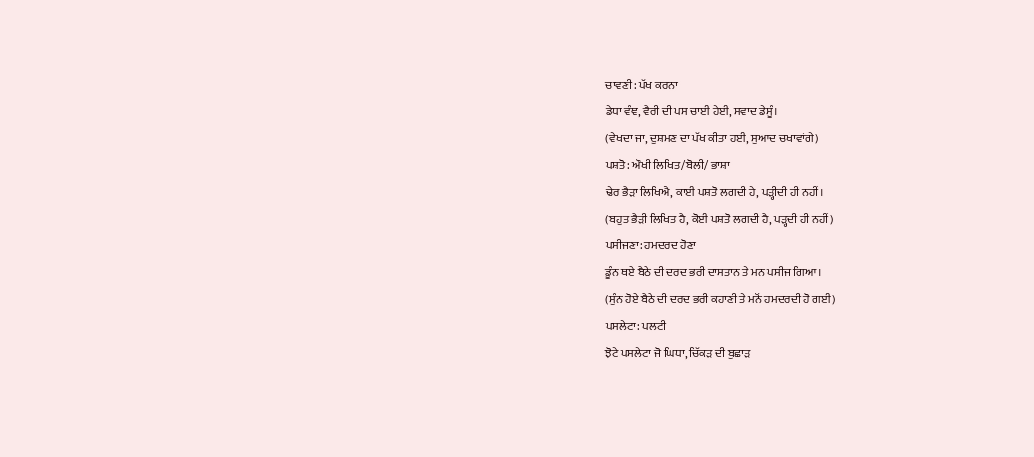ਚਾਵਣੀ: ਪੱਖ ਕਰਨਾ
ਡੇਧਾ ਵੰਞ, ਵੈਰੀ ਦੀ ਪਸ ਚਾਈ ਹੇਈ, ਸਵਾਦ ਡੇਸੂੰ।
(ਵੇਖਦਾ ਜਾ, ਦੁਸ਼ਮਣ ਦਾ ਪੱਖ ਕੀਤਾ ਹਈ, ਸੁਆਦ ਚਖਾਵਾਂਗੇ)
ਪਸ਼ਤੋ: ਔਖੀ ਲਿਖਿਤ/ਬੋਲੀ/ ਭਾਸ਼ਾ
ਢੇਰ ਭੈੜਾ ਲਿਖਿਐ, ਕਾਈ ਪਸ਼ਤੋ ਲਗਦੀ ਹੇ, ਪੜ੍ਹੀਦੀ ਹੀ ਨਹੀਂ।
(ਬਹੁਤ ਭੈੜੀ ਲਿਖਿਤ ਹੈ, ਕੋਈ ਪਸ਼ਤੋ ਲਗਦੀ ਹੈ, ਪੜ੍ਹਦੀ ਹੀ ਨਹੀਂ)
ਪਸੀਜਣਾ: ਹਮਦਰਦ ਹੋਣਾ
ਡੂੰਨ ਥਏ ਬੈਠੇ ਦੀ ਦਰਦ ਭਰੀ ਦਾਸਤਾਨ ਤੇ ਮਨ ਪਸੀਜ ਗਿਆ।
(ਸੁੰਨ ਹੋਏ ਬੈਠੇ ਦੀ ਦਰਦ ਭਰੀ ਕਹਾਣੀ ਤੇ ਮਨੋਂ ਹਮਦਰਦੀ ਹੋ ਗਈ)
ਪਸਲੇਟਾ: ਪਲਟੀ
ਝੋਟੇ ਪਸਲੇਟਾ ਜੋ ਘਿਧਾ, ਚਿੱਕੜ ਦੀ ਬੁਛਾੜ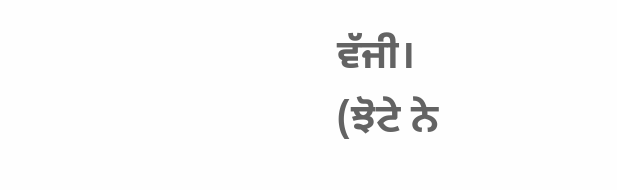ਵੱਜੀ।
(ਝੋਟੇ ਨੇ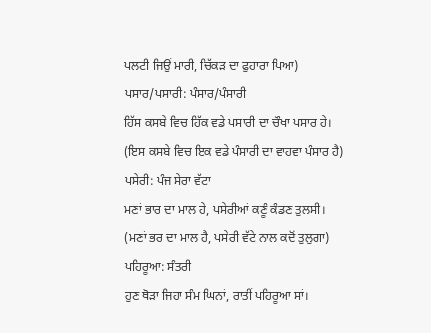ਪਲਟੀ ਜਿਉਂ ਮਾਰੀ, ਚਿੱਕੜ ਦਾ ਫੁਹਾਰਾ ਪਿਆ)
ਪਸਾਰ/ਪਸਾਰੀ: ਪੰਸਾਰ/ਪੰਸਾਰੀ
ਹਿੱਸ ਕਸਬੇ ਵਿਚ ਹਿੱਕ ਵਡੇ ਪਸਾਰੀ ਦਾ ਚੌਖਾ ਪਸਾਰ ਹੇ।
(ਇਸ ਕਸਬੇ ਵਿਚ ਇਕ ਵਡੇ ਪੰਸਾਰੀ ਦਾ ਵਾਹਵਾ ਪੰਸਾਰ ਹੈ)
ਪਸੇਰੀ: ਪੰਜ ਸੇਰਾ ਵੱਟਾ
ਮਣਾਂ ਭਾਰ ਦਾ ਮਾਲ ਹੇ, ਪਸੇਰੀਆਂ ਕਣੂੰ ਕੰਡਣ ਤੁਲਸੀ।
(ਮਣਾਂ ਭਰ ਦਾ ਮਾਲ ਹੈ, ਪਸੇਰੀ ਵੱਟੇ ਨਾਲ ਕਦੋਂ ਤੁਲੁਗਾ)
ਪਹਿਰੂਆ: ਸੰਤਰੀ
ਹੁਣ ਥੋੜਾ ਜਿਹਾ ਸੰਮ ਘਿਨਾਂ, ਰਾਤੀਂ ਪਹਿਰੂਆ ਸਾਂ।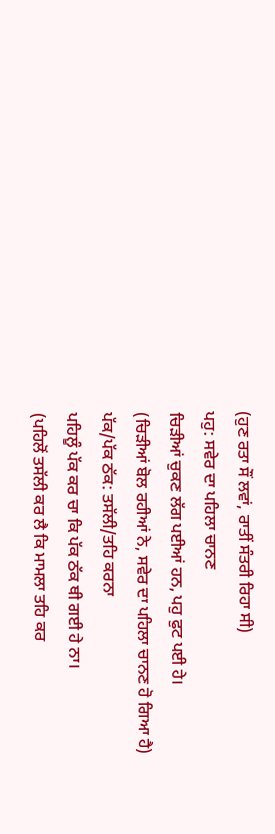(ਹੁਣ ਰਤਾ ਸੌਂ ਲਵਾਂ, ਰਾਤੀਂ ਸੰਤਰੀ ਰਿਹਾ ਸੀ)
ਪਹੁ: ਸਵੇਰ ਦਾ ਪਹਿਲਾ ਚਾਨਣ
ਚਿੜੀਆਂ ਚੁਕਣ ਲੱਗ ਪਈਆਂ ਹਨ, ਪਹੁ ਫੁਟ ਪਈ ਹੇ।
(ਚਿੜੀਆਂ ਬੋਲ ਰਹੀਆਂ ਨੇ, ਸਵੇਰ ਦਾ ਪਹਿਲਾ ਚਾਨਣ ਹੋ ਗਿਆ ਹੈ)
ਪੱਕ/ਪੱਕ ਠੱਕ: ਤਸੱਲੀ/ਤਹਿ ਕਰਨਾ
ਪਹਿਲੂੰ ਪੱਕ ਕਰ ਚਾ ਕਿ ਪੱਕ ਠੱਕ ਥੀ ਗਈ ਹੇ ਨਾ।
(ਪਹਿਲੋਂ ਤਸੱਲੀ ਕਰ ਲੈ ਕਿ ਮਾਮਲਾ ਤਹਿ ਕਰ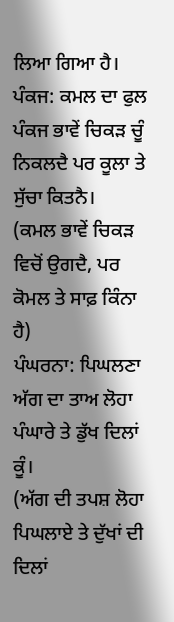ਲਿਆ ਗਿਆ ਹੈ।
ਪੰਕਜ: ਕਮਲ ਦਾ ਫੁਲ
ਪੰਕਜ ਭਾਵੇਂ ਚਿਕੜ ਚੂੰ ਨਿਕਲਦੈ ਪਰ ਕੂਲਾ ਤੇ ਸੁੱਚਾ ਕਿਤਨੈ।
(ਕਮਲ ਭਾਵੇਂ ਚਿਕੜ ਵਿਚੋਂ ਉਗਦੈ, ਪਰ ਕੋਮਲ ਤੇ ਸਾਫ਼ ਕਿੰਨਾ ਹੈ)
ਪੰਘਰਨਾ: ਪਿਘਲਣਾ
ਅੱਗ ਦਾ ਤਾਅ ਲੋਹਾ ਪੰਘਾਰੇ ਤੇ ਡੁੱਖ ਦਿਲਾਂ ਕੂੰ।
(ਅੱਗ ਦੀ ਤਪਸ਼ ਲੋਹਾ ਪਿਘਲਾਏ ਤੇ ਦੁੱਖਾਂ ਦੀ ਦਿਲਾਂ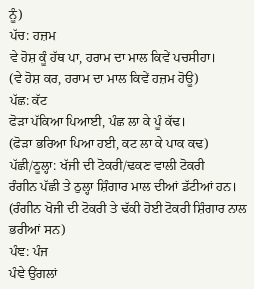ਨੂੰ)
ਪੱਚ: ਹਜ਼ਮ
ਵੇ ਹੋਸ਼ ਕੂੰ ਹੱਥ ਪਾ, ਹਰਾਮ ਦਾ ਮਾਲ ਕਿਵੇਂ ਪਚਸੀਹਾ।
(ਵੇ ਹੋਸ਼ ਕਰ, ਹਰਾਮ ਦਾ ਮਾਲ ਕਿਵੇਂ ਹਜ਼ਮ ਹੋਊ)
ਪੱਛ: ਕੱਟ
ਫੋੜਾ ਪੱਕਿਆ ਪਿਆਈ, ਪੰਛ ਲਾ ਕੇ ਪੂੰ ਕੱਢ।
(ਫੋੜਾ ਭਰਿਆ ਪਿਆ ਹਈ, ਕਟ ਲਾ ਕੇ ਪਾਕ ਕਢ)
ਪੱਛੀ/ਠੂਲ੍ਹਾ: ਖੱਜੀ ਦੀ ਟੋਕਰੀ/ਢਕਣ ਵਾਲੀ ਟੋਕਰੀ
ਰੰਗੀਨ ਪੱਛੀ ਤੇ ਠੁਲ੍ਹਾ ਸ਼ਿੰਗਾਰ ਮਾਲ ਦੀਆਂ ਡੱਟੀਆਂ ਹਨ।
(ਰੰਗੀਨ ਖੋਜੀ ਦੀ ਟੋਕਰੀ ਤੇ ਢੱਕੀ ਹੋਈ ਟੋਕਰੀ ਸ਼ਿੰਗਾਰ ਨਾਲ ਭਰੀਆਂ ਸਨ)
ਪੰਞ: ਪੰਜ
ਪੰਞੇ ਉਂਗਲਾਂ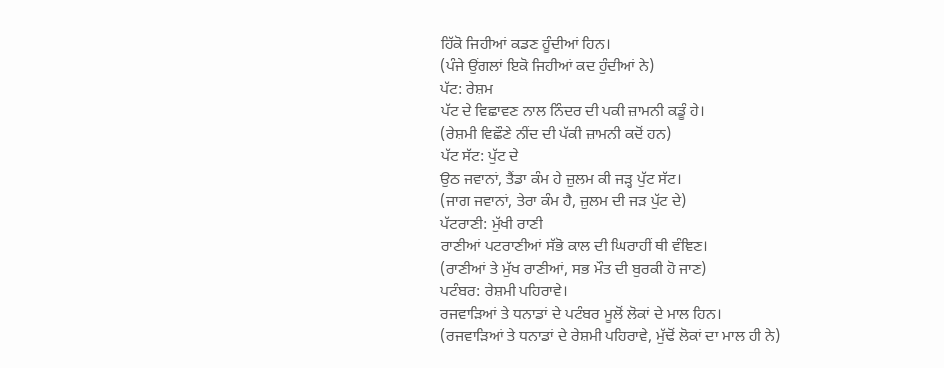ਹਿੱਕੋ ਜਿਹੀਆਂ ਕਡਣ ਹੂੰਦੀਆਂ ਹਿਨ।
(ਪੰਜੇ ਉਂਗਲਾਂ ਇਕੋ ਜਿਹੀਆਂ ਕਦ ਹੁੰਦੀਆਂ ਨੇ)
ਪੱਟ: ਰੇਸ਼ਮ
ਪੱਟ ਦੇ ਵਿਛਾਵਣ ਨਾਲ ਨਿੰਦਰ ਦੀ ਪਕੀ ਜ਼ਾਮਨੀ ਕਡੂੰ ਹੇ।
(ਰੇਸ਼ਮੀ ਵਿਛੌਣੇ ਨੀਂਦ ਦੀ ਪੱਕੀ ਜ਼ਾਮਨੀ ਕਦੋਂ ਹਨ)
ਪੱਟ ਸੱਟ: ਪੁੱਟ ਦੇ
ਉਠ ਜਵਾਨਾਂ, ਤੈਂਡਾ ਕੰਮ ਹੇ ਜ਼ੁਲਮ ਕੀ ਜੜ੍ਹ ਪੁੱਟ ਸੱਟ।
(ਜਾਗ ਜਵਾਨਾਂ, ਤੇਰਾ ਕੰਮ ਹੈ, ਜ਼ੁਲਮ ਦੀ ਜੜ ਪੁੱਟ ਦੇ)
ਪੱਟਰਾਣੀ: ਮੁੱਖੀ ਰਾਣੀ
ਰਾਣੀਆਂ ਪਟਰਾਣੀਆਂ ਸੱਭੋ ਕਾਲ ਦੀ ਘਿਰਾਹੀਂ ਥੀ ਵੰਞਿਣ।
(ਰਾਣੀਆਂ ਤੇ ਮੁੱਖ ਰਾਣੀਆਂ, ਸਭ ਮੌਤ ਦੀ ਬੁਰਕੀ ਹੋ ਜਾਣ)
ਪਟੰਬਰ: ਰੇਸ਼ਮੀ ਪਹਿਰਾਵੇ।
ਰਜਵਾੜਿਆਂ ਤੇ ਧਨਾਡਾਂ ਦੇ ਪਟੰਬਰ ਮੂਲੋਂ ਲੋਕਾਂ ਦੇ ਮਾਲ ਹਿਨ।
(ਰਜਵਾੜਿਆਂ ਤੇ ਧਨਾਡਾਂ ਦੇ ਰੇਸ਼ਮੀ ਪਹਿਰਾਵੇ, ਮੁੱਢੋਂ ਲੋਕਾਂ ਦਾ ਮਾਲ ਹੀ ਨੇ)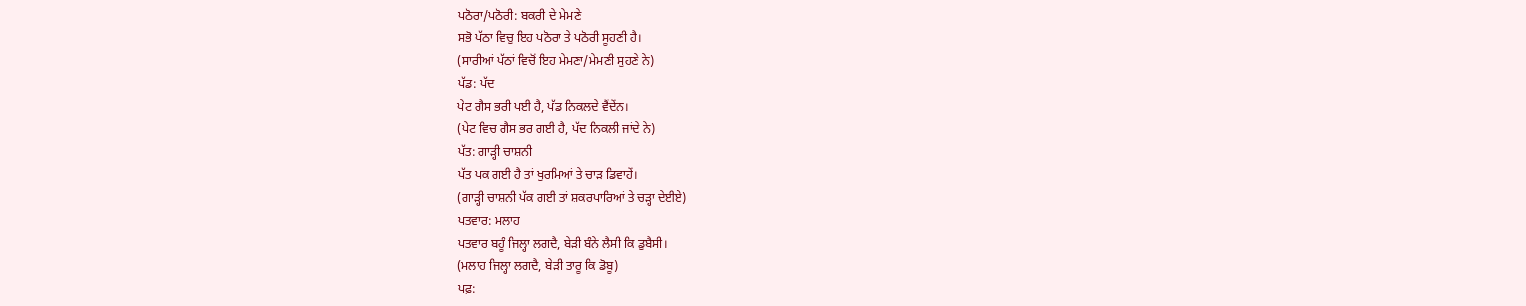ਪਠੋਰਾ/ਪਠੋਰੀ: ਬਕਰੀ ਦੇ ਮੇਮਣੇ
ਸਭੋ ਪੱਠਾ ਵਿਚੁ ਇਹ ਪਠੋਰਾ ਤੇ ਪਠੋਰੀ ਸੂਹਣੀ ਹੈ।
(ਸਾਰੀਆਂ ਪੱਠਾਂ ਵਿਚੋਂ ਇਹ ਮੇਮਣਾ/ਮੇਮਣੀ ਸੁਹਣੇ ਨੇ)
ਪੱਡ: ਪੱਦ
ਪੇਟ ਗੈਸ ਭਰੀ ਪਈ ਹੈ, ਪੱਡ ਨਿਕਲਦੇ ਵੈਂਦੇਂਨ।
(ਪੇਟ ਵਿਚ ਗੈਸ ਭਰ ਗਈ ਹੈ, ਪੱਦ ਨਿਕਲੀ ਜਾਂਦੇ ਨੇ)
ਪੱਤ: ਗਾੜ੍ਹੀ ਚਾਸ਼ਨੀ
ਪੱਤ ਪਕ ਗਈ ਹੈ ਤਾਂ ਖੁਰਮਿਆਂ ਤੇ ਚਾੜ ਡਿਵਾਹੇਂ।
(ਗਾੜ੍ਹੀ ਚਾਸ਼ਨੀ ਪੱਕ ਗਈ ਤਾਂ ਸ਼ਕਰਪਾਰਿਆਂ ਤੇ ਚੜ੍ਹਾ ਦੇਈਏ)
ਪਤਵਾਰ: ਮਲਾਹ
ਪਤਵਾਰ ਬਹੂੰ ਜਿਲ੍ਹਾ ਲਗਦੈ, ਬੇੜੀ ਬੰਨੇ ਲੈਸੀ ਕਿ ਡੁਬੈਸੀ।
(ਮਲਾਹ ਜਿਲ੍ਹਾ ਲਗਦੈ, ਬੇੜੀ ਤਾਰੂ ਕਿ ਡੋਬੂ)
ਪਫ਼: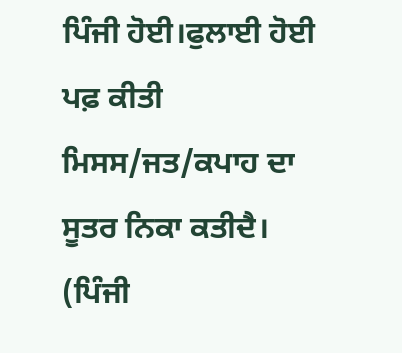ਪਿੰਜੀ ਹੋਈ।ਫੁਲਾਈ ਹੋਈ
ਪਫ਼ ਕੀਤੀ ਮਿਸਸ/ਜਤ/ਕਪਾਹ ਦਾ ਸੂਤਰ ਨਿਕਾ ਕਤੀਦੈ।
(ਪਿੰਜੀ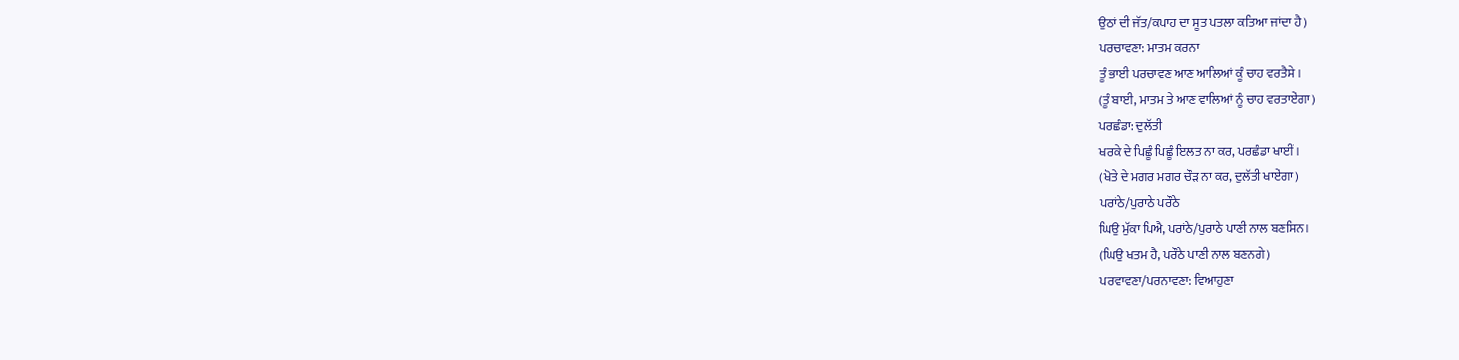ਉਠਾਂ ਦੀ ਜੱਤ/ਕਪਾਹ ਦਾ ਸੂਤ ਪਤਲਾ ਕਤਿਆ ਜਾਂਦਾ ਹੈ)
ਪਰਚਾਵਣਾ: ਮਾਤਮ ਕਰਨਾ
ਤੂੰ ਭਾਈ ਪਰਚਾਵਣ ਆਣ ਆਲਿਆਂ ਕੂੰ ਚਾਹ ਵਰਤੈਸੇ।
(ਤੂੰ ਬਾਈ, ਮਾਤਮ ਤੇ ਆਣ ਵਾਲਿਆਂ ਨੂੰ ਚਾਹ ਵਰਤਾਏਂਗਾ)
ਪਰਛੰਡਾ: ਦੁਲੱਤੀ
ਖਰਕੇ ਦੇ ਪਿਛੂੰ ਪਿਛੂੰ ਇਲਤ ਨਾ ਕਰ, ਪਰਛੰਡਾ ਖਾਈਂ।
(ਖੋਤੇ ਦੇ ਮਗਰ ਮਗਰ ਚੌੜ ਨਾ ਕਰ, ਦੁਲੱਤੀ ਖਾਏਂਗਾ)
ਪਰਾਂਠੇ/ਪੁਰਾਠੇ ਪਰੌਠੇ
ਘਿਉ ਮੁੱਕਾ ਪਿਐ, ਪਰਾਂਠੇ/ਪੁਰਾਠੇ ਪਾਣੀ ਨਾਲ ਬਣਸਿਨ।
(ਘਿਉ ਖਤਮ ਹੈ, ਪਰੌਠੇ ਪਾਣੀ ਨਾਲ ਬਣਨਗੇ)
ਪਰਵਾਵਣਾ/ਪਰਨਾਵਣਾ: ਵਿਆਹੁਣਾ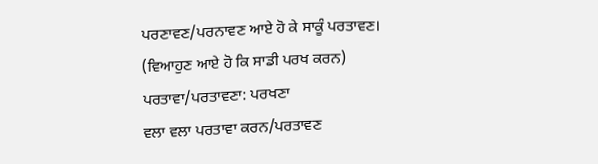ਪਰਣਾਵਣ/ਪਰਨਾਵਣ ਆਏ ਹੋ ਕੇ ਸਾਕੂੰ ਪਰਤਾਵਣ।
(ਵਿਆਹੁਣ ਆਏ ਹੋ ਕਿ ਸਾਡੀ ਪਰਖ ਕਰਨ)
ਪਰਤਾਵਾ/ਪਰਤਾਵਣਾ: ਪਰਖਣਾ
ਵਲਾ ਵਲਾ ਪਰਤਾਵਾ ਕਰਨ/ਪਰਤਾਵਣ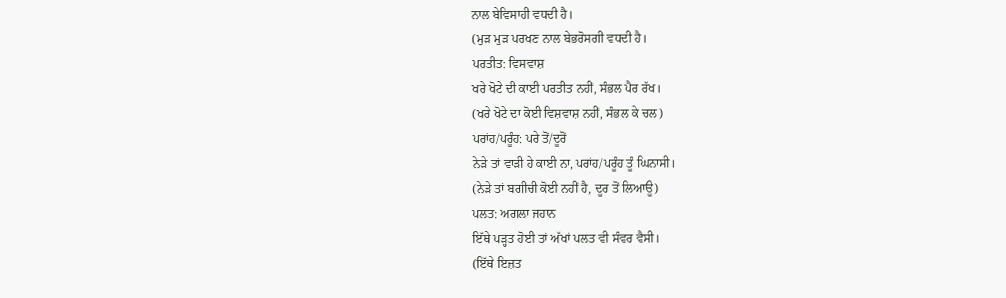ਨਾਲ ਬੇਵਿਸਾਹੀ ਵਧਦੀ ਹੈ।
(ਮੁੜ ਮੁੜ ਪਰਖਣ ਨਾਲ ਬੇਭਰੋਸਗੀ ਵਧਦੀ ਹੈ।
ਪਰਤੀਤ: ਵਿਸਵਾਸ਼
ਖਰੇ ਖੋਟੇ ਦੀ ਕਾਈ ਪਰਤੀਤ ਨਹੀਂ, ਸੰਭਲ ਪੈਰ ਰੱਖ।
(ਖਰੇ ਖੋਟੇ ਦਾ ਕੋਈ ਵਿਸ਼ਵਾਸ਼ ਨਹੀਂ, ਸੰਭਲ ਕੇ ਚਲ)
ਪਰਾਂਹ/ਪਰੂੰਹ: ਪਰੇ ਤੋਂ/ਦੂਰੋਂ
ਨੇੜੇ ਤਾਂ ਵਾੜੀ ਹੇ ਕਾਈ ਨਾ, ਪਰਾਂਹ/ਪਰੂੰਹ ਤੂੰ ਘਿਨਾਸੀ।
(ਨੇੜੇ ਤਾਂ ਬਗੀਚੀ ਕੋਈ ਨਹੀਂ ਹੈ, ਦੂਰ ਤੋਂ ਲਿਆਊ)
ਪਲਤ: ਅਗਲਾ ਜਹਾਨ
ਇੱਥੇ ਪੜ੍ਹਤ ਹੋਈ ਤਾਂ ਅੱਖਾਂ ਪਲਤ ਵੀ ਸੰਵਰ ਵੈਸੀ।
(ਇੱਥੇ ਇਜ਼ਤ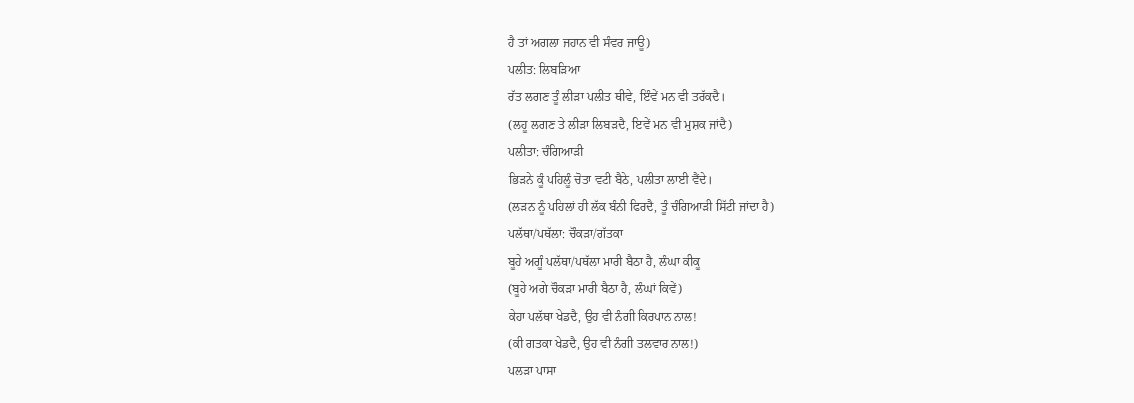ਹੈ ਤਾਂ ਅਗਲਾ ਜਹਾਨ ਵੀ ਸੰਵਰ ਜਾਊ)
ਪਲੀਤ: ਲਿਬੜਿਆ
ਰੱਤ ਲਗਣ ਤੂੰ ਲੀੜਾ ਪਲੀਤ ਥੀਵੇ, ਇੰਵੇਂ ਮਨ ਵੀ ਤਰੱਕਦੈ।
(ਲਹੂ ਲਗਣ ਤੇ ਲੀੜਾ ਲਿਬੜਦੈ, ਇਵੇਂ ਮਨ ਵੀ ਮੁਸ਼ਕ ਜਾਂਦੈ)
ਪਲੀਤਾ: ਚੰਗਿਆੜੀ
ਭਿੜਨੇ ਕੂੰ ਪਹਿਲੂੰ ਚੋਤਾ ਵਟੀ ਬੈਠੇ, ਪਲੀਤਾ ਲਾਈ ਵੈਂਦੇ।
(ਲੜਨ ਨੂੰ ਪਹਿਲਾਂ ਹੀ ਲੱਕ ਬੰਨੀ ਫਿਰਦੈ, ਤੂੰ ਚੰਗਿਆੜੀ ਸਿੱਟੀ ਜਾਂਦਾ ਹੈ)
ਪਲੱਥਾ/ਪਥੱਲਾ: ਚੌਕੜਾ/ਗੱਤਕਾ
ਬੂਹੇ ਅਗੂੰ ਪਲੱਥਾ/ਪਥੱਲਾ ਮਾਰੀ ਬੈਠਾ ਹੈ, ਲੰਘਾ ਕੀਕੂ
(ਬੂਹੇ ਅਗੇ ਚੌਕੜਾ ਮਾਰੀ ਬੈਠਾ ਹੈ, ਲੰਘਾਂ ਕਿਵੇਂ)
ਕੇਹਾ ਪਲੱਥਾ ਖੇਡਦੈ, ਉਹ ਵੀ ਨੰਗੀ ਕਿਰਪਾਨ ਨਾਲ!
(ਕੀ ਗਤਕਾ ਖੇਡਦੈ, ਉਹ ਵੀ ਨੰਗੀ ਤਲਵਾਰ ਨਾਲ!)
ਪਲੜਾ ਪਾਸਾ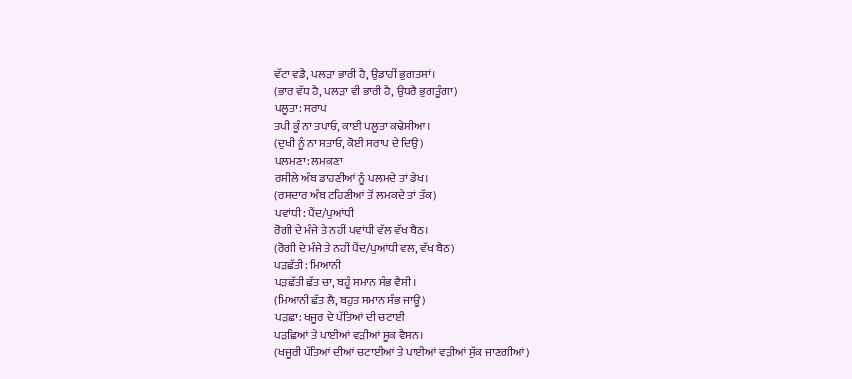ਵੱਟਾ ਵਡੈ, ਪਲੜਾ ਭਾਰੀ ਹੈ, ਉਡਾਹੀਂ ਭੁਗਤਸਾਂ।
(ਭਾਰ ਵੱਧ ਹੈ, ਪਲੜਾ ਵੀ ਭਾਰੀ ਹੈ, ਉਧਰੈ ਭੁਗਤੂੰਗਾ)
ਪਲੂਤਾ: ਸਰਾਪ
ਤਪੀ ਕੂੰ ਨਾ ਤਪਾਓ, ਕਾਈ ਪਲੂਤਾ ਕਢੇਸੀਆ।
(ਦੁਖੀ ਨੂੰ ਨਾ ਸਤਾਓ, ਕੋਈ ਸਰਾਪ ਦੇ ਦਿਉ)
ਪਲਮਣਾ: ਲਮਕਣਾ
ਰਸੀਲੇ ਅੰਬ ਡਾਹਣੀਆਂ ਨੂੰ ਪਲਮਦੇ ਤਾਂ ਡੇਖ।
(ਰਸਦਾਰ ਅੰਬ ਟਹਿਣੀਆਂ ਤੋਂ ਲਮਕਦੇ ਤਾਂ ਤੱਕ)
ਪਵਾਂਧੀ: ਪੈਂਦ/ਪੁਆਂਧੀ
ਰੋਗੀ ਦੇ ਮੰਜੇ ਤੇ ਨਹੀਂ ਪਵਾਂਧੀ ਵੱਲ ਵੱਖ ਬੈਠ।
(ਰੋਗੀ ਦੇ ਮੰਜੇ ਤੇ ਨਹੀਂ ਪੈਂਦ/ਪੁਆਂਧੀ ਵਲ, ਵੱਖ ਬੈਠ)
ਪੜਛੱਤੀ: ਮਿਆਨੀ
ਪੜਛੱਤੀ ਛੱਤ ਚਾ, ਬਹੂੰ ਸਮਾਨ ਸੰਭ ਵੈਸੀ।
(ਮਿਆਨੀ ਛੱਤ ਲੈ, ਬਹੁਤ ਸਮਾਨ ਸੰਭ ਜਾਊ)
ਪੜਛਾ: ਖਜੂਰ ਦੇ ਪੱਤਿਆਂ ਦੀ ਚਟਾਈ
ਪੜਛਿਆਂ ਤੇ ਪਾਈਆਂ ਵੜੀਆਂ ਸੂਕ ਵੈਸਨ।
(ਖਜੂਰੀ ਪੱਤਿਆਂ ਦੀਆਂ ਚਟਾਈਆਂ ਤੇ ਪਾਈਆਂ ਵੜੀਆਂ ਸੁੱਕ ਜਾਣਗੀਆਂ)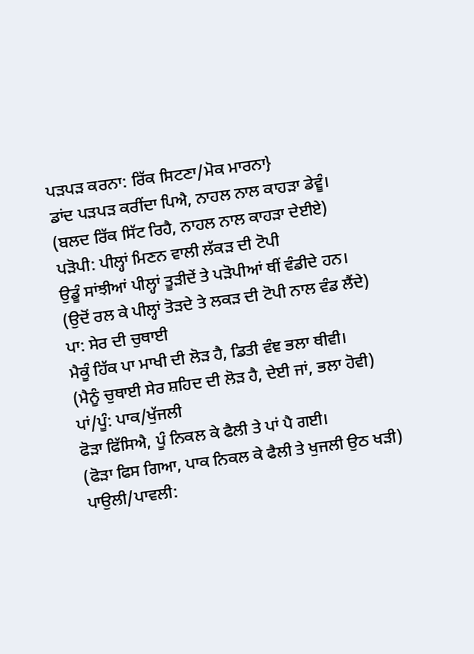ਪੜਪੜ ਕਰਨਾ: ਰਿੱਕ ਸਿਟਣਾ/ਮੋਕ ਮਾਰਨਾ}
ਡਾਂਦ ਪੜਪੜ ਕਰੀਂਦਾ ਪਿਐ, ਨਾਹਲ ਨਾਲ ਕਾਹੜਾ ਡੇਵੂੰ।
(ਬਲਦ ਰਿੱਕ ਸਿੱਟ ਰਿਹੈ, ਨਾਹਲ ਨਾਲ ਕਾਹੜਾ ਦੇਈਏ)
ਪੜੋਪੀ: ਪੀਲ੍ਹਾਂ ਮਿਣਨ ਵਾਲੀ ਲੱਕੜ ਦੀ ਟੋਪੀ
ਉਡੂੰ ਸਾਂਝੀਆਂ ਪੀਲ੍ਹਾਂ ਤੂੜੀਦੇਂ ਤੇ ਪੜੋਪੀਆਂ ਥੀਂ ਵੰਡੀਦੇ ਹਨ।
(ਉਦੋਂ ਰਲ ਕੇ ਪੀਲ੍ਹਾਂ ਤੋੜਦੇ ਤੇ ਲਕੜ ਦੀ ਟੋਪੀ ਨਾਲ ਵੰਡ ਲੈਂਦੇ)
ਪਾ: ਸੇਰ ਦੀ ਚੁਥਾਈ
ਮੈਕੂੰ ਹਿੱਕ ਪਾ ਮਾਖੀ ਦੀ ਲੋੜ ਹੈ, ਡਿਤੀ ਵੰਞ ਭਲਾ ਥੀਵੀ।
(ਮੈਨੂੰ ਚੁਥਾਈ ਸੇਰ ਸ਼ਹਿਦ ਦੀ ਲੋੜ ਹੈ, ਦੇਈ ਜਾਂ, ਭਲਾ ਹੋਵੀ)
ਪਾਂ/ਪੂੰ: ਪਾਕ/ਖੁੱਜਲੀ
ਫੋੜਾ ਫਿੱਸਿਐ, ਪੂੰ ਨਿਕਲ ਕੇ ਫੈਲੀ ਤੇ ਪਾਂ ਪੈ ਗਈ।
(ਫੋੜਾ ਫਿਸ ਗਿਆ, ਪਾਕ ਨਿਕਲ ਕੇ ਫੈਲੀ ਤੇ ਖੁਜਲੀ ਉਠ ਖੜੀ)
ਪਾਉਲੀ/ਪਾਵਲੀ: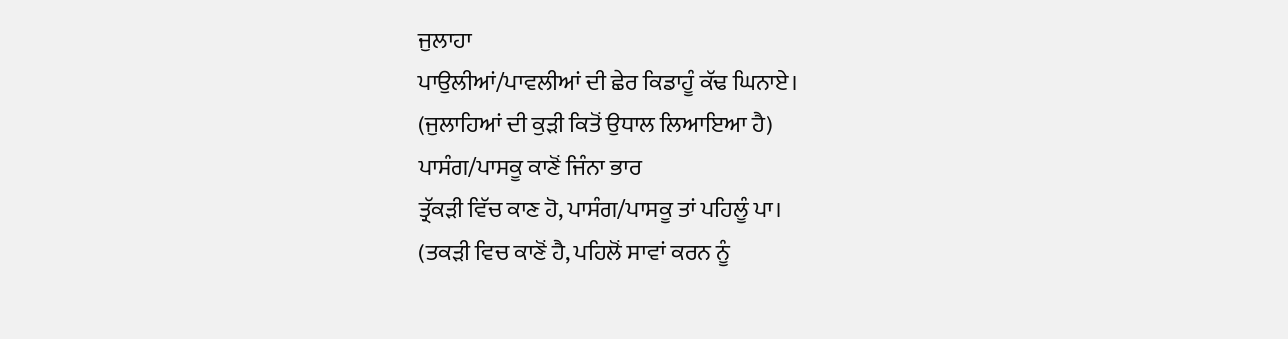ਜੁਲਾਹਾ
ਪਾਉਲੀਆਂ/ਪਾਵਲੀਆਂ ਦੀ ਛੇਰ ਕਿਡਾਹੂੰ ਕੱਢ ਘਿਨਾਏ।
(ਜੁਲਾਹਿਆਂ ਦੀ ਕੁੜੀ ਕਿਤੋਂ ਉਧਾਲ ਲਿਆਇਆ ਹੈ)
ਪਾਸੰਗ/ਪਾਸਕੂ ਕਾਣੋਂ ਜਿੰਨਾ ਭਾਰ
ਤ੍ਰੱਕੜੀ ਵਿੱਚ ਕਾਣ ਹੋ, ਪਾਸੰਗ/ਪਾਸਕੂ ਤਾਂ ਪਹਿਲੂੰ ਪਾ।
(ਤਕੜੀ ਵਿਚ ਕਾਣੋਂ ਹੈ, ਪਹਿਲੋਂ ਸਾਵਾਂ ਕਰਨ ਨੂੰ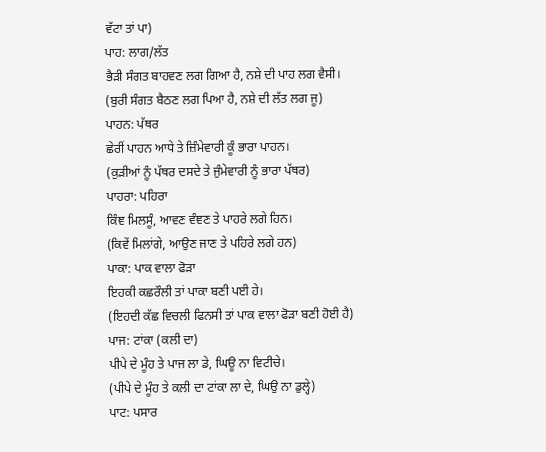ਵੱਟਾ ਤਾਂ ਪਾ)
ਪਾਹ: ਲਾਗ/ਲੱਤ
ਭੈੜੀ ਸੰਗਤ ਬਾਹਵਣ ਲਗ ਗਿਆ ਹੈ, ਨਸ਼ੇ ਦੀ ਪਾਹ ਲਗ ਵੈਸੀ।
(ਬੁਰੀ ਸੰਗਤ ਬੈਠਣ ਲਗ ਪਿਆ ਹੈ, ਨਸ਼ੇ ਦੀ ਲੱਤ ਲਗ ਜੂ)
ਪਾਹਨ: ਪੱਥਰ
ਛੇਰੀਂ ਪਾਹਨ ਆਧੇ ਤੇ ਜ਼ਿੰਮੇਵਾਰੀ ਕੂੰ ਭਾਰਾ ਪਾਹਨ।
(ਕੁੜੀਆਂ ਨੂੰ ਪੱਥਰ ਦਸਦੇ ਤੇ ਜੁੰਮੇਵਾਰੀ ਨੂੰ ਭਾਰਾ ਪੱਥਰ)
ਪਾਹਰਾ: ਪਹਿਰਾ
ਕਿੰਞ ਮਿਲਸੂੰ, ਆਵਣ ਵੰਞਣ ਤੇ ਪਾਹਰੇ ਲਗੇ ਹਿਨ।
(ਕਿਵੇਂ ਮਿਲਾਂਗੇ, ਆਉਣ ਜਾਣ ਤੇ ਪਹਿਰੇ ਲਗੇ ਹਨ)
ਪਾਕਾ: ਪਾਕ ਵਾਲਾ ਫੋੜਾ
ਇਹਕੀ ਕਛਰੌਲੀ ਤਾਂ ਪਾਕਾ ਬਣੀ ਪਈ ਹੇ।
(ਇਹਦੀ ਕੱਛ ਵਿਚਲੀ ਫਿਨਸੀ ਤਾਂ ਪਾਕ ਵਾਲਾ ਫੋੜਾ ਬਣੀ ਹੋਈ ਹੈ)
ਪਾਜ: ਟਾਂਕਾ (ਕਲੀ ਦਾ)
ਪੀਪੇ ਦੇ ਮੂੰਹ ਤੇ ਪਾਜ ਲਾ ਡੇ, ਘਿਊ ਨਾ ਵਿਟੀਚੇ।
(ਪੀਪੇ ਦੇ ਮੂੰਹ ਤੇ ਕਲੀ ਦਾ ਟਾਂਕਾ ਲਾ ਦੇ, ਘਿਉ ਨਾ ਡੁਲ੍ਹੇ)
ਪਾਟ: ਪਸਾਰ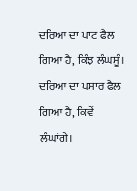ਦਰਿਆ ਦਾ ਪਾਟ ਫੈਲ ਗਿਆ ਹੈ, ਕਿੰਝ ਲੰਘਸੂੰ।
ਦਰਿਆ ਦਾ ਪਸਾਰ ਫੈਲ ਗਿਆ ਹੈ, ਕਿਵੇਂ ਲੰਘਾਂਗੇ।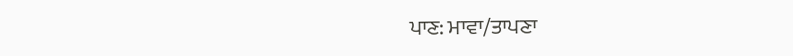ਪਾਣ: ਮਾਵਾ/ਤਾਪਣਾ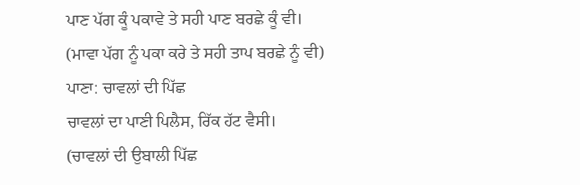ਪਾਣ ਪੱਗ ਕੂੰ ਪਕਾਵੇ ਤੇ ਸਹੀ ਪਾਣ ਬਰਛੇ ਕੂੰ ਵੀ।
(ਮਾਵਾ ਪੱਗ ਨੂੰ ਪਕਾ ਕਰੇ ਤੇ ਸਹੀ ਤਾਪ ਬਰਛੇ ਨੂੰ ਵੀ)
ਪਾਣਾ: ਚਾਵਲਾਂ ਦੀ ਪਿੱਛ
ਚਾਵਲਾਂ ਦਾ ਪਾਣੀ ਪਿਲੈਸ, ਰਿੱਕ ਹੱਟ ਵੈਸੀ।
(ਚਾਵਲਾਂ ਦੀ ਉਬਾਲੀ ਪਿੱਛ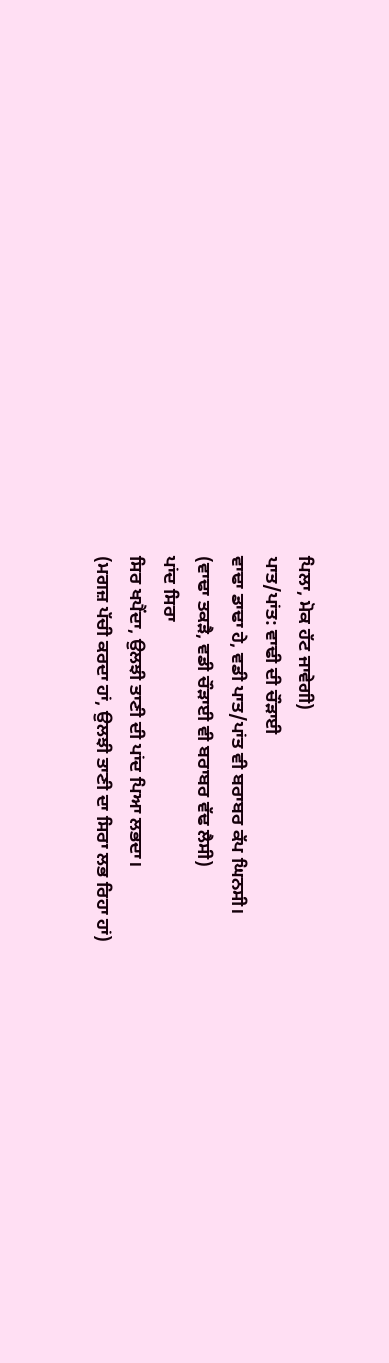ਪਿਲਾ, ਮੋਕ ਹੱਟ ਜਾਵੇਗੀ)
ਪਾਤ/ਪਾਂਤ: ਵਾਢੀ ਦੀ ਚੌੜਾਈ
ਵਾਢਾ ਡਾਢਾ ਹੇ, ਵਡੀ ਪਾਤ/ਪਾਂਤ ਵੀ ਬਰਾਬਰ ਕੱਪ ਘਿਨਸੀ।
(ਵਾਢਾ ਤਕੜੈ, ਵਡੀ ਚੌੜਾਈ ਵੀ ਬਰਾਬਰ ਵੱਢ ਲੈਸੀ)
ਪਾਂਦ ਸਿਰਾ
ਸਿਰ ਖਪੈਂਦਾ, ਉਲਝੀ ਤਾਣੀ ਦੀ ਪਾਂਦ ਪਿਆ ਲਭਦਾ।
(ਮਗਜ਼ ਪੱਚੀ ਕਰਦਾ ਹਾਂ, ਉਲਝੀ ਤਾਣੀ ਦਾ ਸਿਰਾ ਲਭ ਰਿਹਾ ਹਾਂ)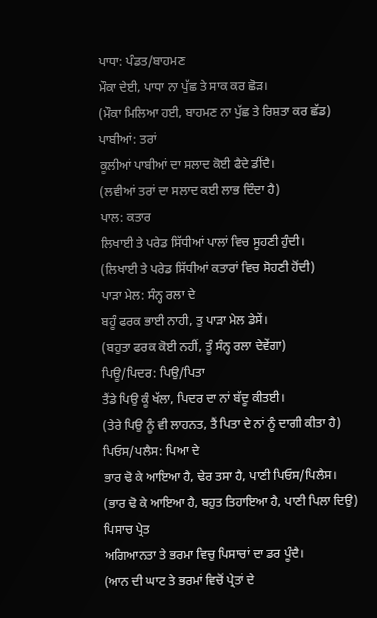ਪਾਧਾ: ਪੰਡਤ/ਬਾਹਮਣ
ਮੌਕਾ ਦੇਈ, ਪਾਧਾ ਨਾ ਪੁੱਛ ਤੇ ਸਾਕ ਕਰ ਛੋੜ।
(ਮੌਕਾ ਮਿਲਿਆ ਹਈ, ਬਾਹਮਣ ਨਾ ਪੁੱਛ ਤੇ ਰਿਸ਼ਤਾ ਕਰ ਛੱਡ)
ਪਾਬੀਆਂ: ਤਰਾਂ
ਕੂਲੀਆਂ ਪਾਬੀਆਂ ਦਾ ਸਲਾਦ ਕੋਈ ਫੈਦੇ ਡੀਂਦੈ।
(ਲਵੀਆਂ ਤਰਾਂ ਦਾ ਸਲਾਦ ਕਈ ਲਾਭ ਦਿੰਦਾ ਹੈ)
ਪਾਲ: ਕਤਾਰ
ਲਿਖਾਈ ਤੇ ਪਰੇਡ ਸਿੱਧੀਆਂ ਪਾਲਾਂ ਵਿਚ ਸੂਹਣੀ ਹੁੰਦੀ।
(ਲਿਖਾਈ ਤੇ ਪਰੇਡ ਸਿੱਧੀਆਂ ਕਤਾਰਾਂ ਵਿਚ ਸੋਹਣੀ ਹੋਂਦੀ)
ਪਾੜਾ ਮੇਲ: ਸੰਨ੍ਹ ਰਲਾ ਦੇ
ਬਹੂੰ ਫਰਕ ਭਾਈ ਨਾਹੀ, ਤੁ ਪਾੜਾ ਮੇਲ ਡੇਸੇਂ।
(ਬਹੁਤਾ ਫਰਕ ਕੋਈ ਨਹੀਂ, ਤੂੰ ਸੰਨ੍ਹ ਰਲਾ ਦੇਵੇਂਗਾ)
ਪਿਊ/ਪਿਦਰ: ਪਿਉ/ਪਿਤਾ
ਤੈਂਡੇ ਪਿਉ ਕੂੰ ਖੱਲਾ, ਪਿਦਰ ਦਾ ਨਾਂ ਬੱਦੂ ਕੀਤਈ।
(ਤੇਰੇ ਪਿਉ ਨੂੰ ਵੀ ਲਾਹਨਤ, ਤੈਂ ਪਿਤਾ ਦੇ ਨਾਂ ਨੂੰ ਦਾਗੀ ਕੀਤਾ ਹੈ)
ਪਿਓਸ/ਪਲੈਸ: ਪਿਆ ਦੇ
ਭਾਰ ਢੋ ਕੇ ਆਇਆ ਹੈ, ਢੇਰ ਤਸਾ ਹੈ, ਪਾਣੀ ਪਿਓਸ/ਪਿਲੈਸ।
(ਭਾਰ ਢੋ ਕੇ ਆਇਆ ਹੈ, ਬਹੁਤ ਤਿਹਾਇਆ ਹੈ, ਪਾਣੀ ਪਿਲਾ ਦਿਉ)
ਪਿਸਾਚ ਪ੍ਰੇਤ
ਅਗਿਆਨਤਾ ਤੇ ਭਰਮਾ ਵਿਚੁ ਪਿਸਾਚਾਂ ਦਾ ਡਰ ਪੂੰਦੈ।
(ਆਨ ਦੀ ਘਾਟ ਤੇ ਭਰਮਾਂ ਵਿਚੋਂ ਪ੍ਰੇਤਾਂ ਦੇ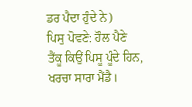ਡਰ ਪੈਦਾ ਹੁੰਦੇ ਨੇ)
ਪਿਸੁ ਪੋਵਣੇ: ਹੌਲ ਪੈਣੇ
ਤੈਂਕੂ ਕਿਉਂ ਪਿਸੂ ਪੂੰਦੇ ਹਿਨ, ਖਰਚਾ ਸਾਰਾ ਮੈਂਡੈ।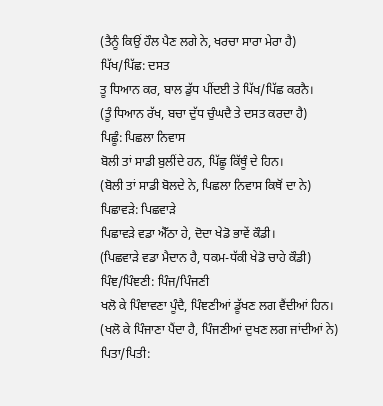(ਤੈਨੂੰ ਕਿਉਂ ਹੌਲ ਪੈਣ ਲਗੇ ਨੇ, ਖਰਚਾ ਸਾਰਾ ਮੇਰਾ ਹੈ)
ਪਿੱਖ/ਪਿੱਛ: ਦਸਤ
ਤੂ ਧਿਆਨ ਕਰ, ਬਾਲ ਡੁੱਧ ਪੀਂਦਈ ਤੇ ਪਿੱਖ/ਪਿੱਛ ਕਰਨੈ।
(ਤੂੰ ਧਿਆਨ ਰੱਖ, ਬਚਾ ਦੁੱਧ ਚੁੰਘਦੈ ਤੇ ਦਸਤ ਕਰਦਾ ਹੈ)
ਪਿਛੂੰ: ਪਿਛਲਾ ਨਿਵਾਸ
ਬੋਲੀ ਤਾਂ ਸਾਡੀ ਬੁਲੀਂਦੇ ਹਨ, ਪਿੱਛੂ ਕਿੱਥੂੰ ਦੇ ਹਿਨ।
(ਬੋਲੀ ਤਾਂ ਸਾਡੀ ਬੋਲਦੇ ਨੇ, ਪਿਛਲਾ ਨਿਵਾਸ ਕਿਥੋਂ ਦਾ ਨੇ)
ਪਿਛਾਵੜੇ: ਪਿਛਵਾੜੇ
ਪਿਛਾਵੜੇ ਵਡਾ ਐੱਠਾ ਹੇ, ਦੋਦਾ ਖੇਡੋ ਭਾਵੇਂ ਕੌਡੀ।
(ਪਿਛਵਾੜੇ ਵਡਾ ਮੈਦਾਨ ਹੈ, ਧਕਮ-ਧੱਕੀ ਖੇਡੋ ਚਾਹੇ ਕੌਡੀ)
ਪਿੰਞ/ਪਿੰਞਣੀ: ਪਿੰਜ/ਪਿੰਜਣੀ
ਖਲੋ ਕੇ ਪਿੰਞਾਵਣਾ ਪੂੰਦੈ, ਪਿੰਞਣੀਆਂ ਡੂੱਖਣ ਲਗ ਵੈਂਦੀਆਂ ਹਿਨ।
(ਖਲੋ ਕੇ ਪਿੰਜਾਣਾ ਪੈਂਦਾ ਹੈ, ਪਿੰਜਣੀਆਂ ਦੁਖਣ ਲਗ ਜਾਂਦੀਆਂ ਨੇ)
ਪਿਤਾ/ਪਿਤੀ: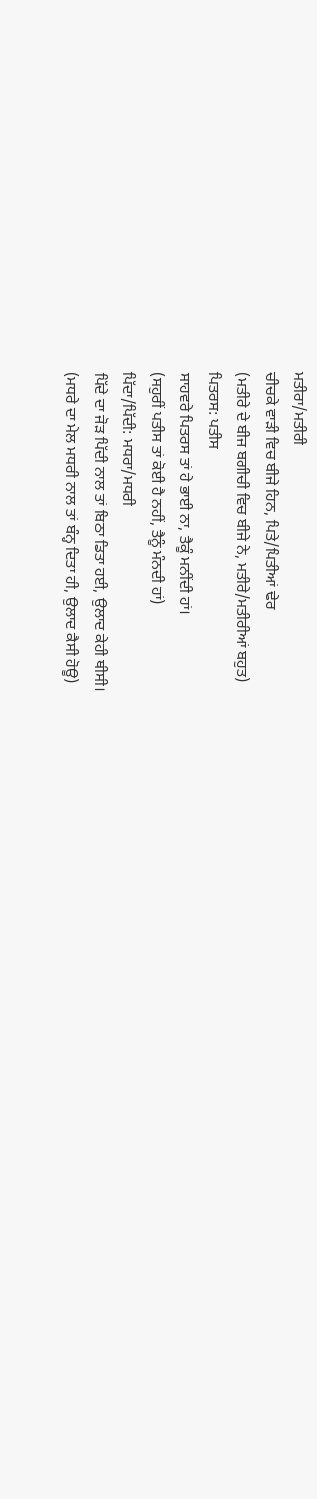ਮਤੀਰਾ/ਮਤੀਰੀ
ਚੀਚਕੇ ਵਾੜੀ ਵਿਚ ਬੀਜੇ ਹਿਨ, ਪਿਤੇ/ਪਿਤੀਆਂ ਢੇਰ
(ਮਤੀਰੇ ਦੇ ਬੀਜ ਬਗੀਚੀ ਵਿਚ ਬੀਜੇ ਨੇ, ਮਤੀਰੇ/ਮਤੀਰੀਆਂ ਬਹੁਤ)
ਪਿਤਰਸ: ਪਤੀਸ
ਸਾਹਵਰੇ ਪਿਤਰਸ ਤਾਂ ਹੇ ਭਾਈ ਨਾ, ਤੈਕੂੰ ਮਨੀਂਦੀ ਹਾਂ।
(ਸਹੁਰੀਂ ਪਤੀਸ ਤਾਂ ਕੋਈ ਹੈ ਨਹੀਂ, ਤੈਨੂੰ ਮੰਨਦੀ ਹਾਂ)
ਪਿੱਦਾ/ਪਿੱਦੀ: ਮਧਰਾ/ਮਧਰੀ
ਪਿੱਦੇ ਦਾ ਜੋੜ ਪਿੱਦੀ ਨਾਲ ਤਾਂ ਬਿਠਾ ਡਿਤਾ ਹਈ, ਉਲਾਦ ਕੇਹੀ ਥੀਸੀ।
(ਮਧਰੇ ਦਾ ਮੇਲ ਮਧਰੀ ਨਾਲ ਤਾਂ ਬੰਨ੍ਹ ਦਿਤਾ ਹੀ, ਉਲਾਦ ਕੈਸੀ ਹੋਊ)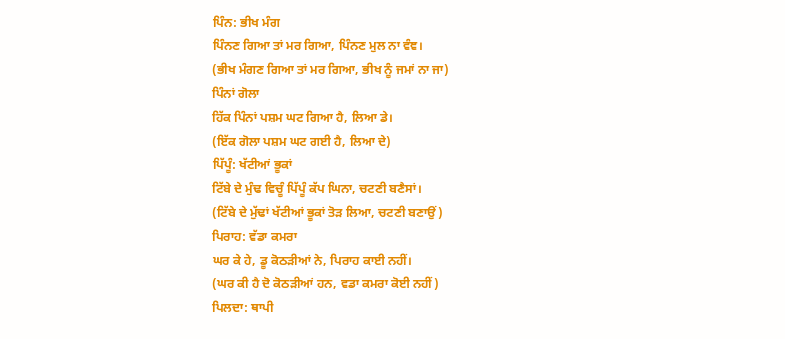ਪਿੰਨ: ਭੀਖ ਮੰਗ
ਪਿੰਨਣ ਗਿਆ ਤਾਂ ਮਰ ਗਿਆ, ਪਿੰਨਣ ਮੁਲ ਨਾ ਵੰਞ।
(ਭੀਖ ਮੰਗਣ ਗਿਆ ਤਾਂ ਮਰ ਗਿਆ, ਭੀਖ ਨੂੰ ਜਮਾਂ ਨਾ ਜਾ)
ਪਿੰਨਾਂ ਗੋਲਾ
ਹਿੱਕ ਪਿੰਨਾਂ ਪਸ਼ਮ ਘਟ ਗਿਆ ਹੈ, ਲਿਆ ਡੇ।
(ਇੱਕ ਗੋਲਾ ਪਸ਼ਮ ਘਟ ਗਈ ਹੈ, ਲਿਆ ਦੇ)
ਪਿੱਪੂੰ: ਖੱਟੀਆਂ ਭੂਕਾਂ
ਟਿੱਬੇ ਦੇ ਮੁੰਢ ਵਿਚੂੰ ਪਿੱਪੂੰ ਕੱਪ ਘਿਨਾ, ਚਟਣੀ ਬਣੈਸਾਂ।
(ਟਿੱਬੇ ਦੇ ਮੁੱਢਾਂ ਖੱਟੀਆਂ ਭੂਕਾਂ ਤੋੜ ਲਿਆ, ਚਟਣੀ ਬਣਾਉਂ)
ਪਿਰਾਹ: ਵੱਡਾ ਕਮਰਾ
ਘਰ ਕੇ ਹੇ, ਡੂ ਕੋਠੜੀਆਂ ਨੇ, ਪਿਰਾਹ ਕਾਈ ਨਹੀਂ।
(ਘਰ ਕੀ ਹੈ ਦੋ ਕੋਠੜੀਆਂ ਹਨ, ਵਡਾ ਕਮਰਾ ਕੋਈ ਨਹੀਂ)
ਪਿਲਦਾ: ਥਾਪੀ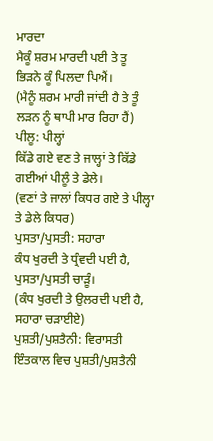ਮਾਰਦਾ
ਮੈਕੂੰ ਸ਼ਰਮ ਮਾਰਦੀ ਪਈ ਤੇ ਤੂ ਭਿੜਨੇ ਕੂੰ ਪਿਲਦਾ ਪਿਐਂ।
(ਮੈਨੂੰ ਸ਼ਰਮ ਮਾਰੀ ਜਾਂਦੀ ਹੈ ਤੇ ਤੂੰ ਲੜਨ ਨੂੰ ਥਾਪੀ ਮਾਰ ਰਿਹਾ ਹੈਂ)
ਪੀਲੂ: ਪੀਲ੍ਹਾਂ
ਕਿੱਡੇ ਗਏ ਵਣ ਤੇ ਜਾਲ੍ਹਾਂ ਤੇ ਕਿੱਡੇ ਗਈਆਂ ਪੀਲੂੰ ਤੇ ਡੇਲੇ।
(ਵਣਾਂ ਤੇ ਜਾਲਾਂ ਕਿਧਰ ਗਏ ਤੇ ਪੀਲ੍ਹਾ ਤੇ ਡੇਲੇ ਕਿਧਰ)
ਪੁਸਤਾ/ਪੁਸਤੀ: ਸਹਾਰਾ
ਕੰਧ ਖੁਰਦੀ ਤੇ ਧ੍ਰੰਵਦੀ ਪਈ ਹੈ, ਪੁਸਤਾ/ਪੁਸਤੀ ਚਾੜੂੰ।
(ਕੰਧ ਖੁਰਦੀ ਤੇ ਉਲਰਦੀ ਪਈ ਹੈ, ਸਹਾਰਾ ਚੜਾਈਏ)
ਪੁਸ਼ਤੀ/ਪੁਸ਼ਤੈਨੀ: ਵਿਰਾਸਤੀ
ਇੰਤਕਾਲ ਵਿਚ ਪੁਸ਼ਤੀ/ਪੁਸ਼ਤੈਨੀ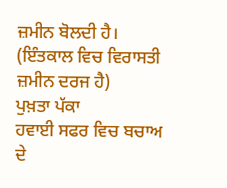ਜ਼ਮੀਨ ਬੋਲਦੀ ਹੈ।
(ਇੰਤਕਾਲ ਵਿਚ ਵਿਰਾਸਤੀ ਜ਼ਮੀਨ ਦਰਜ ਹੈ)
ਪੁਖ਼ਤਾ ਪੱਕਾ
ਹਵਾਈ ਸਫਰ ਵਿਚ ਬਚਾਅ ਦੇ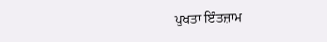ਪੁਖਤਾ ਇੰਤਜ਼ਾਮ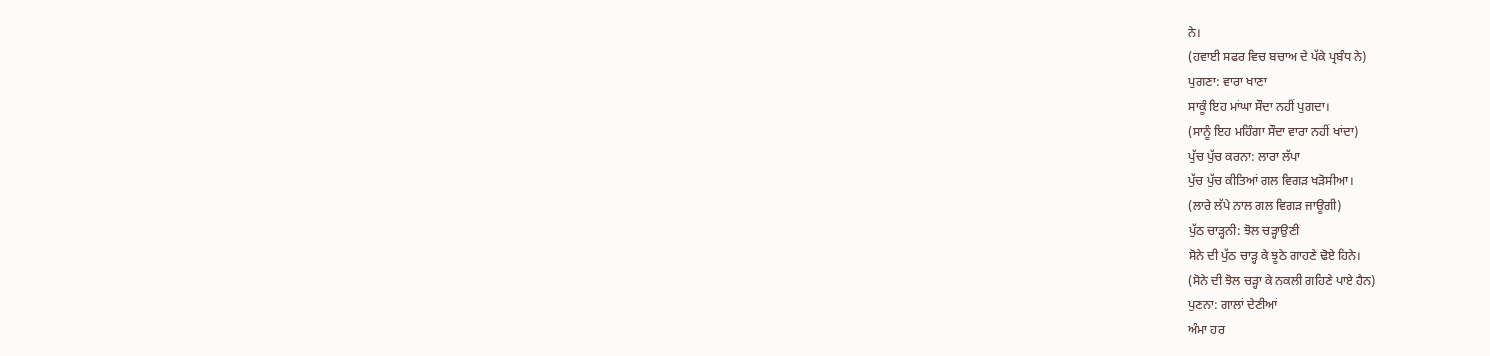ਨੇ।
(ਹਵਾਈ ਸਫਰ ਵਿਚ ਬਚਾਅ ਦੇ ਪੱਕੇ ਪ੍ਰਬੰਧ ਨੇ)
ਪੁਗਣਾ: ਵਾਰਾ ਖਾਣਾ
ਸਾਕੂੰ ਇਹ ਮਾਂਘਾ ਸੌਦਾ ਨਹੀਂ ਪੁਗਦਾ।
(ਸਾਨੂੰ ਇਹ ਮਹਿੰਗਾ ਸੌਦਾ ਵਾਰਾ ਨਹੀਂ ਖਾਂਦਾ)
ਪੁੱਚ ਪੁੱਚ ਕਰਨਾ: ਲਾਰਾ ਲੱਪਾ
ਪੁੱਚ ਪੁੱਚ ਕੀਤਿਆਂ ਗਲ ਵਿਗੜ ਖੜੋਸੀਆ।
(ਲਾਰੇ ਲੱਪੇ ਨਾਲ ਗਲ ਵਿਗੜ ਜਾਊਗੀ)
ਪੁੱਠ ਚਾੜ੍ਹਨੀ: ਝੋਲ ਚੜ੍ਹਾਉਣੀ
ਸੋਨੇ ਦੀ ਪੁੱਠ ਚਾੜ੍ਹ ਕੇ ਝੂਠੇ ਗਾਹਣੇ ਢੋਏ ਹਿਨੇ।
(ਸੋਨੇ ਦੀ ਝੋਲ ਚੜ੍ਹਾ ਕੇ ਨਕਲੀ ਗਹਿਣੇ ਪਾਏ ਹੈਨ)
ਪੁਣਨਾ: ਗਾਲਾਂ ਦੇਣੀਆਂ
ਅੰਮਾ ਹਰ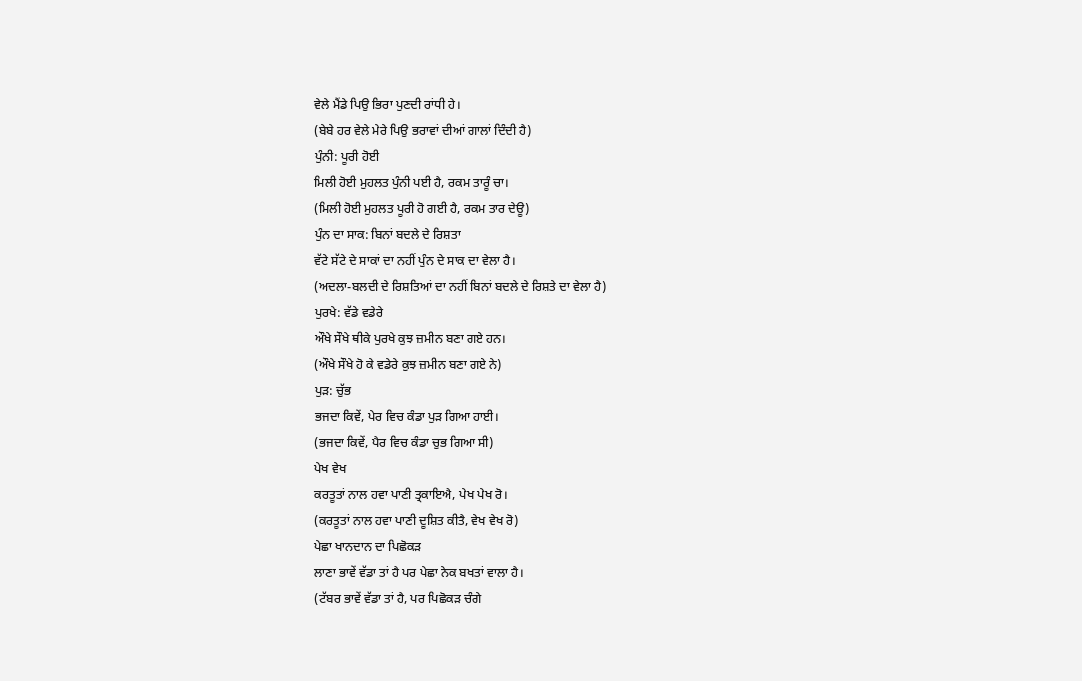ਵੇਲੇ ਮੈਂਡੇ ਪਿਉ ਭਿਰਾ ਪੁਣਦੀ ਰਾਂਧੀ ਹੇ।
(ਬੇਬੇ ਹਰ ਵੇਲੇ ਮੇਰੇ ਪਿਉ ਭਰਾਵਾਂ ਦੀਆਂ ਗਾਲਾਂ ਦਿੰਦੀ ਹੈ)
ਪੁੰਨੀ: ਪੂਰੀ ਹੋਈ
ਮਿਲੀ ਹੋਈ ਮੁਹਲਤ ਪੁੰਨੀ ਪਈ ਹੈ, ਰਕਮ ਤਾਰੂੰ ਚਾ।
(ਮਿਲੀ ਹੋਈ ਮੁਹਲਤ ਪੂਰੀ ਹੋ ਗਈ ਹੈ, ਰਕਮ ਤਾਰ ਦੇਊ)
ਪੁੰਨ ਦਾ ਸਾਕ: ਬਿਨਾਂ ਬਦਲੇ ਦੇ ਰਿਸ਼ਤਾ
ਵੱਟੇ ਸੱਟੇ ਦੇ ਸਾਕਾਂ ਦਾ ਨਹੀਂ ਪੁੰਨ ਦੇ ਸਾਕ ਦਾ ਵੇਲਾ ਹੈ।
(ਅਦਲਾ-ਬਲਦੀ ਦੇ ਰਿਸ਼ਤਿਆਂ ਦਾ ਨਹੀਂ ਬਿਨਾਂ ਬਦਲੇ ਦੇ ਰਿਸ਼ਤੇ ਦਾ ਵੇਲਾ ਹੈ)
ਪੁਰਖੇ: ਵੱਡੇ ਵਡੇਰੇ
ਔਖੇ ਸੌਖੇ ਥੀਕੇ ਪੁਰਖੇ ਕੁਝ ਜ਼ਮੀਨ ਬਣਾ ਗਏ ਹਨ।
(ਔਖੇ ਸੌਖੇ ਹੋ ਕੇ ਵਡੇਰੇ ਕੁਝ ਜ਼ਮੀਨ ਬਣਾ ਗਏ ਨੇ)
ਪੁੜ: ਚੁੱਭ
ਭਜਦਾ ਕਿਵੇਂ, ਪੇਰ ਵਿਚ ਕੰਡਾ ਪੁੜ ਗਿਆ ਹਾਈ।
(ਭਜਦਾ ਕਿਵੇਂ, ਪੈਰ ਵਿਚ ਕੰਡਾ ਚੁਭ ਗਿਆ ਸੀ)
ਪੇਖ ਵੇਖ
ਕਰਤੂਤਾਂ ਨਾਲ ਹਵਾ ਪਾਣੀ ਤ੍ਰਕਾਇਐ, ਪੇਖ ਪੇਖ ਰੋ।
(ਕਰਤੂਤਾਂ ਨਾਲ ਹਵਾ ਪਾਣੀ ਦੂਸ਼ਿਤ ਕੀਤੈ, ਵੇਖ ਵੇਖ ਰੋ)
ਪੇਛਾ ਖਾਨਦਾਨ ਦਾ ਪਿਛੋਕੜ
ਲਾਣਾ ਭਾਵੇਂ ਵੱਡਾ ਤਾਂ ਹੈ ਪਰ ਪੇਛਾ ਨੇਕ ਬਖਤਾਂ ਵਾਲਾ ਹੈ।
(ਟੱਬਰ ਭਾਵੇਂ ਵੱਡਾ ਤਾਂ ਹੈ, ਪਰ ਪਿਛੋਕੜ ਚੰਗੇ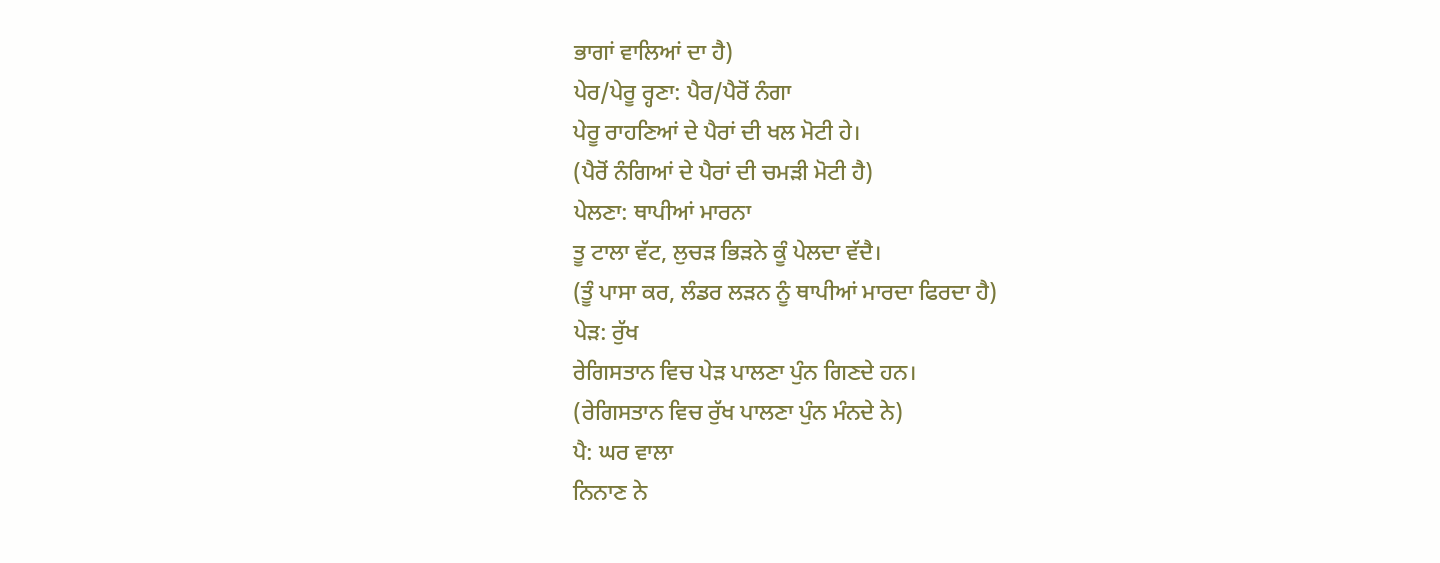ਭਾਗਾਂ ਵਾਲਿਆਂ ਦਾ ਹੈ)
ਪੇਰ/ਪੇਰੂ ਰ੍ਹਣਾ: ਪੈਰ/ਪੈਰੋਂ ਨੰਗਾ
ਪੇਰੂ ਰਾਹਣਿਆਂ ਦੇ ਪੈਰਾਂ ਦੀ ਖਲ ਮੋਟੀ ਹੇ।
(ਪੈਰੋਂ ਨੰਗਿਆਂ ਦੇ ਪੈਰਾਂ ਦੀ ਚਮੜੀ ਮੋਟੀ ਹੈ)
ਪੇਲਣਾ: ਥਾਪੀਆਂ ਮਾਰਨਾ
ਤੂ ਟਾਲਾ ਵੱਟ, ਲੁਚੜ ਭਿੜਨੇ ਕੂੰ ਪੇਲਦਾ ਵੱਦੈ।
(ਤੂੰ ਪਾਸਾ ਕਰ, ਲੰਡਰ ਲੜਨ ਨੂੰ ਥਾਪੀਆਂ ਮਾਰਦਾ ਫਿਰਦਾ ਹੈ)
ਪੇੜ: ਰੁੱਖ
ਰੇਗਿਸਤਾਨ ਵਿਚ ਪੇੜ ਪਾਲਣਾ ਪੁੰਨ ਗਿਣਦੇ ਹਨ।
(ਰੇਗਿਸਤਾਨ ਵਿਚ ਰੁੱਖ ਪਾਲਣਾ ਪੁੰਨ ਮੰਨਦੇ ਨੇ)
ਪੈ: ਘਰ ਵਾਲਾ
ਨਿਨਾਣ ਨੇ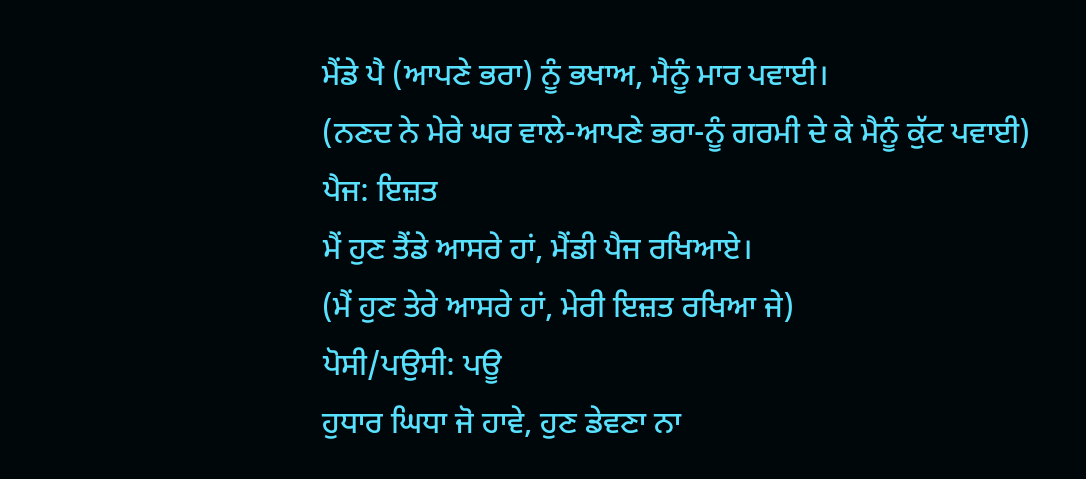ਮੈਂਡੇ ਪੈ (ਆਪਣੇ ਭਰਾ) ਨੂੰ ਭਖਾਅ, ਮੈਨੂੰ ਮਾਰ ਪਵਾਈ।
(ਨਣਦ ਨੇ ਮੇਰੇ ਘਰ ਵਾਲੇ-ਆਪਣੇ ਭਰਾ-ਨੂੰ ਗਰਮੀ ਦੇ ਕੇ ਮੈਨੂੰ ਕੁੱਟ ਪਵਾਈ)
ਪੈਜ: ਇਜ਼ਤ
ਮੈਂ ਹੁਣ ਤੈਂਡੇ ਆਸਰੇ ਹਾਂ, ਮੈਂਡੀ ਪੈਜ ਰਖਿਆਏ।
(ਮੈਂ ਹੁਣ ਤੇਰੇ ਆਸਰੇ ਹਾਂ, ਮੇਰੀ ਇਜ਼ਤ ਰਖਿਆ ਜੇ)
ਪੋਸੀ/ਪਉਸੀ: ਪਊ
ਹੁਧਾਰ ਘਿਧਾ ਜੋ ਹਾਵੇ, ਹੁਣ ਡੇਵਣਾ ਨਾ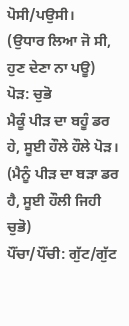ਪੋਸੀ/ਪਉਸੀ।
(ਉਧਾਰ ਲਿਆ ਜੋ ਸੀ, ਹੁਣ ਦੇਣਾ ਨਾ ਪਊ)
ਪੋੜ: ਚੁਭੋ
ਮੈਕੂੰ ਪੀੜ ਦਾ ਬਹੂੰ ਡਰ ਹੇ, ਸੂਈ ਹੌਲੇ ਹੌਲੇ ਪੋੜ।
(ਮੈਨੂੰ ਪੀੜ ਦਾ ਬੜਾ ਡਰ ਹੈ, ਸੂਈ ਹੌਲੀ ਜਿਹੀ ਚੁਭੋ)
ਪੌਂਚਾ/ਪੌਂਚੀ: ਗੁੱਟ/ਗੁੱਟ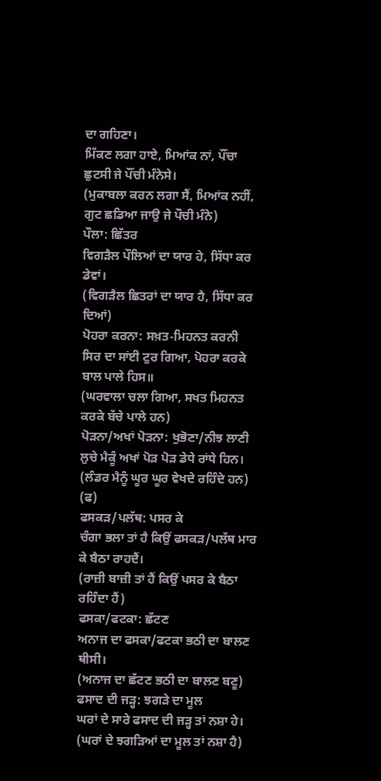ਦਾ ਗਹਿਣਾ।
ਮਿੱਕਣ ਲਗਾ ਹਾਏ, ਮਿਆਂਕ ਨਾਂ, ਪੌਂਚਾ ਛੁਟਸੀ ਜੇ ਪੌਂਚੀ ਮੰਨੇਸੇ।
(ਮੁਕਾਬਲਾ ਕਰਨ ਲਗਾ ਸੈਂ, ਮਿਆਂਕ ਨਹੀਂ, ਗੁਟ ਛਡਿਆ ਜਾਉ ਜੇ ਪੌਚੀ ਮੰਨੇ)
ਪੌਲਾ: ਛਿੱਤਰ
ਵਿਗੜੈਲ ਪੌਲਿਆਂ ਦਾ ਯਾਰ ਹੇ, ਸਿੱਧਾ ਕਰ ਡੇਵਾਂ।
(ਵਿਗੜੈਲ ਛਿਤਰਾਂ ਦਾ ਯਾਰ ਹੈ, ਸਿੱਧਾ ਕਰ ਦਿਆਂ)
ਪੋਹਰਾ ਕਰਨਾ: ਸਖ਼ਤ-ਮਿਹਨਤ ਕਰਨੀ
ਸਿਰ ਦਾ ਸਾਂਈ ਟੁਰ ਗਿਆ, ਪੋਹਰਾ ਕਰਕੇ ਬਾਲ ਪਾਲੇ ਹਿਸ॥
(ਘਰਵਾਲਾ ਚਲਾ ਗਿਆ, ਸਖਤ ਮਿਹਨਤ ਕਰਕੇ ਬੱਚੇ ਪਾਲੇ ਹਨ)
ਪੋੜਨਾ/ਅਖਾਂ ਪੋੜਨਾ: ਖੁਭੋਣਾ/ਨੀਝ ਲਾਣੀ
ਲੁਚੇ ਮੈਕੂੰ ਅਖਾਂ ਪੋੜ ਪੋੜ ਡੇਧੇ ਰਾਂਧੇ ਹਿਨ।
(ਲੰਡਰ ਮੈਨੂੰ ਘੂਰ ਘੂਰ ਵੇਖਦੇ ਰਹਿੰਦੇ ਹਨ)
(ਫ)
ਫਸਕੜ/ਪਲੱਥ: ਪਸਰ ਕੇ
ਚੰਗਾ ਭਲਾ ਤਾਂ ਹੈ ਕਿਉਂ ਫਸਕੜ/ਪਲੱਥ ਮਾਰ ਕੇ ਬੈਠਾ ਰਾਹਦੈਂ।
(ਰਾਜ਼ੀ ਬਾਜ਼ੀ ਤਾਂ ਹੈਂ ਕਿਉਂ ਪਸਰ ਕੇ ਬੈਠਾ ਰਹਿੰਦਾ ਹੈਂ)
ਫਸਕਾ/ਫਟਕਾ: ਛੱਟਣ
ਅਨਾਜ ਦਾ ਫਸਕਾ/ਫਟਕਾ ਭਠੀ ਦਾ ਬਾਲਣ ਥੀਸੀ।
(ਅਨਾਜ ਦਾ ਛੱਟਣ ਭਠੀ ਦਾ ਬਾਲਣ ਬਣੂ)
ਫਸਾਦ ਦੀ ਜੜ੍ਹ: ਝਗੜੇ ਦਾ ਮੂਲ
ਘਰਾਂ ਦੇ ਸਾਰੇ ਫਸਾਦ ਦੀ ਜੜ੍ਹ ਤਾਂ ਨਸ਼ਾ ਹੇ।
(ਘਰਾਂ ਦੇ ਝਗੜਿਆਂ ਦਾ ਮੂਲ ਤਾਂ ਨਸ਼ਾ ਹੈ)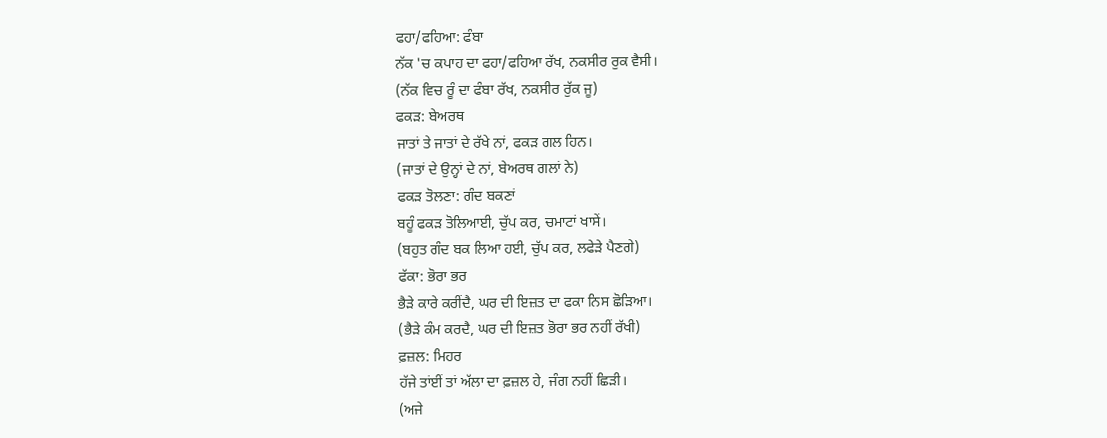ਫਹਾ/ਫਹਿਆ: ਫੰਬਾ
ਨੱਕ 'ਚ ਕਪਾਹ ਦਾ ਫਹਾ/ਫਹਿਆ ਰੱਖ, ਨਕਸੀਰ ਰੁਕ ਵੈਸੀ।
(ਨੱਕ ਵਿਚ ਰੂੰ ਦਾ ਫੰਬਾ ਰੱਖ, ਨਕਸੀਰ ਰੁੱਕ ਜੂ)
ਫਕੜ: ਬੇਅਰਥ
ਜਾਤਾਂ ਤੇ ਜਾਤਾਂ ਦੇ ਰੱਖੇ ਨਾਂ, ਫਕੜ ਗਲ ਹਿਨ।
(ਜਾਤਾਂ ਦੇ ਉਨ੍ਹਾਂ ਦੇ ਨਾਂ, ਬੇਅਰਥ ਗਲਾਂ ਨੇ)
ਫਕੜ ਤੋਲਣਾ: ਗੰਦ ਬਕਣਾਂ
ਬਹੂੰ ਫਕੜ ਤੋਲਿਆਈ, ਚੁੱਪ ਕਰ, ਚਮਾਟਾਂ ਖਾਸੇਂ।
(ਬਹੁਤ ਗੰਦ ਬਕ ਲਿਆ ਹਈ, ਚੁੱਪ ਕਰ, ਲਫੇੜੇ ਪੈਣਗੇ)
ਫੱਕਾ: ਭੋਰਾ ਭਰ
ਭੈੜੇ ਕਾਰੇ ਕਰੀਂਦੈ, ਘਰ ਦੀ ਇਜ਼ਤ ਦਾ ਫਕਾ ਨਿਸ ਛੋੜਿਆ।
(ਭੈੜੇ ਕੰਮ ਕਰਦੈ, ਘਰ ਦੀ ਇਜ਼ਤ ਭੋਰਾ ਭਰ ਨਹੀਂ ਰੱਖੀ)
ਫ਼ਜ਼ਲ: ਮਿਹਰ
ਹੱਜੇ ਤਾਂਈਂ ਤਾਂ ਅੱਲਾ ਦਾ ਫ਼ਜ਼ਲ ਹੇ, ਜੰਗ ਨਹੀਂ ਛਿੜੀ।
(ਅਜੇ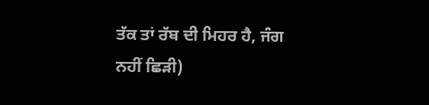ਤੱਕ ਤਾਂ ਰੱਬ ਦੀ ਮਿਹਰ ਹੈ, ਜੰਗ ਨਹੀਂ ਛਿੜੀ)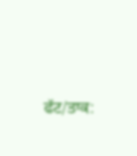ਫੱਟ/ਤਾਕ: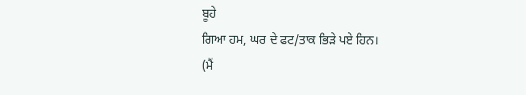ਬੂਹੇ
ਗਿਆ ਹਮ, ਘਰ ਦੇ ਫਟ/ਤਾਕ ਭਿੜੇ ਪਏ ਹਿਨ।
(ਮੈਂ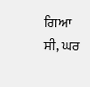ਗਿਆ ਸੀ, ਘਰ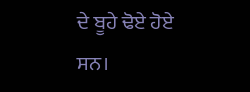ਦੇ ਬੂਹੇ ਢੋਏ ਹੋਏ ਸਨ।